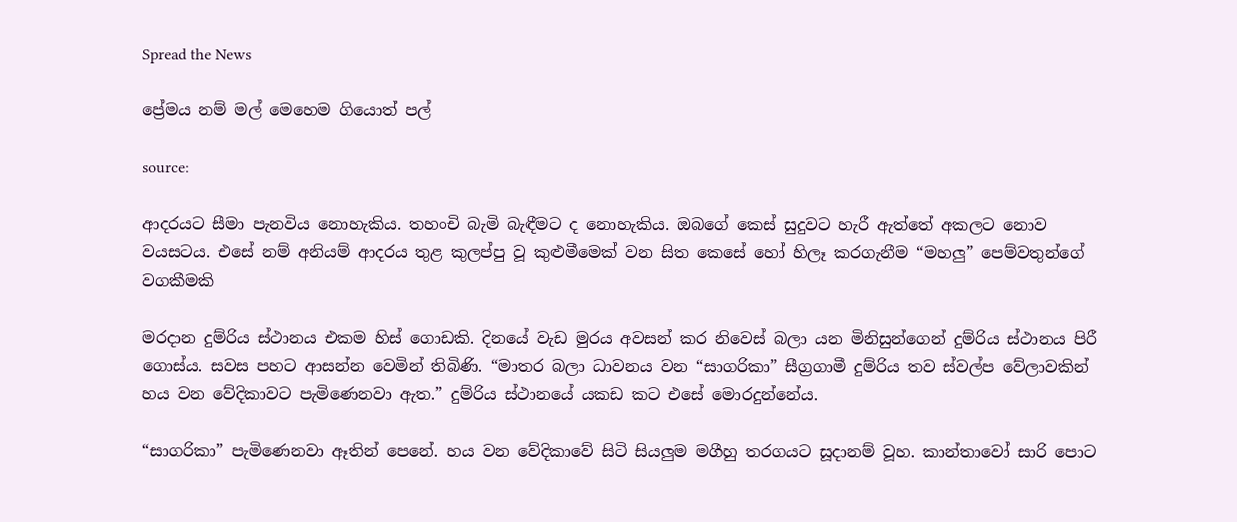Spread the News

ප්‍රේමය නම් මල් මෙහෙම ගියොත් පල්

source:

ආදරයට සීමා පැනවිය නොහැකිය. තහංචි බැමි බැඳීමට ද නොහැකිය. ඔබගේ කෙස්‌ සුදුවට හැරී ඇත්තේ අකලට නොව වයසටය. එසේ නම් අනියම් ආදරය තුළ කුලප්පු වූ කුළුමීමෙක්‌ වන සිත කෙසේ හෝ හිලෑ කරගැනීම “මහලු” පෙම්වතුන්ගේ වගකීමකි

මරදාන දුම්රිය ස්‌ථානය එකම හිස්‌ ගොඩකි. දිනයේ වැඩ මුරය අවසන් කර නිවෙස්‌ බලා යන මිනිසුන්ගෙන් දුම්රිය ස්‌ථානය පිරී ගොස්‌ය. සවස පහට ආසන්න වෙමින් තිබිණි. “මාතර බලා ධාවනය වන “සාගරිකා” සීග්‍රගාමී දුම්රිය තව ස්‌වල්ප වේලාවකින් හය වන වේදිකාවට පැමිණෙනවා ඇත.” දුම්රිය ස්‌ථානයේ යකඩ කට එසේ මොරදුන්නේය.

“සාගරිකා” පැමිණෙනවා ඈතින් පෙනේ. හය වන වේදිකාවේ සිටි සියලුම මගීහු තරගයට සූදානම් වූහ. කාන්තාවෝ සාරි පොට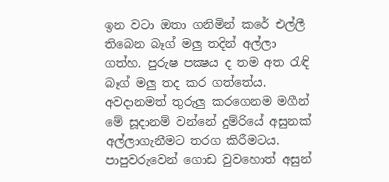ඉන වටා ඔතා ගනිමින් කරේ එල්ලී තිබෙන බෑග් මලු තදින් අල්ලා ගත්හ. පුරුෂ පක්‍ෂය ද තම අත රැඳි බෑග් මලු තද කර ගත්තේය. අවදානමත් තුරුලු කරගෙනම මගීන් මේ සූදානම් වන්නේ දුම්රියේ අසුනක්‌ අල්ලාගැනීමට තරග කිරීමටය. පාපුවරුවෙන් ගොඩ වුවහොත් අසුන්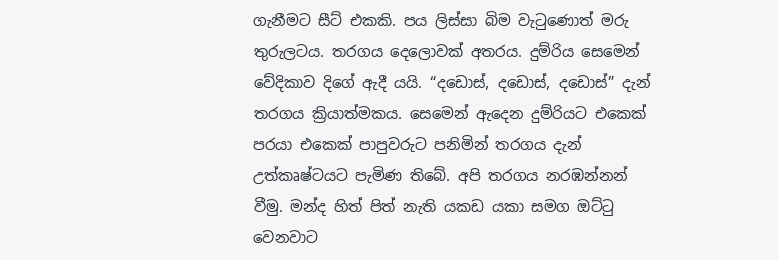ගැනීමට සීට්‌ එකකි. පය ලිස්‌සා බිම වැටුණොත් මරු තුරුලටය. තරගය දෙලොවක්‌ අතරය. දුම්රිය සෙමෙන් වේදිකාව දිගේ ඇදී යයි. “දඩොස්‌, දඩොස්‌, දඩොස්‌” දැන් තරගය ක්‍රියාත්මකය. සෙමෙන් ඇදෙන දුම්රියට එකෙක්‌ පරයා එකෙක්‌ පාපුවරුට පනිමින් තරගය දැන් උත්කෘෂ්ටයට පැමිණ තිබේ. අපි තරගය නරඹන්නන් වීමු. මන්ද හිත් පිත් නැති යකඩ යකා සමග ඔට්‌ටු වෙනවාට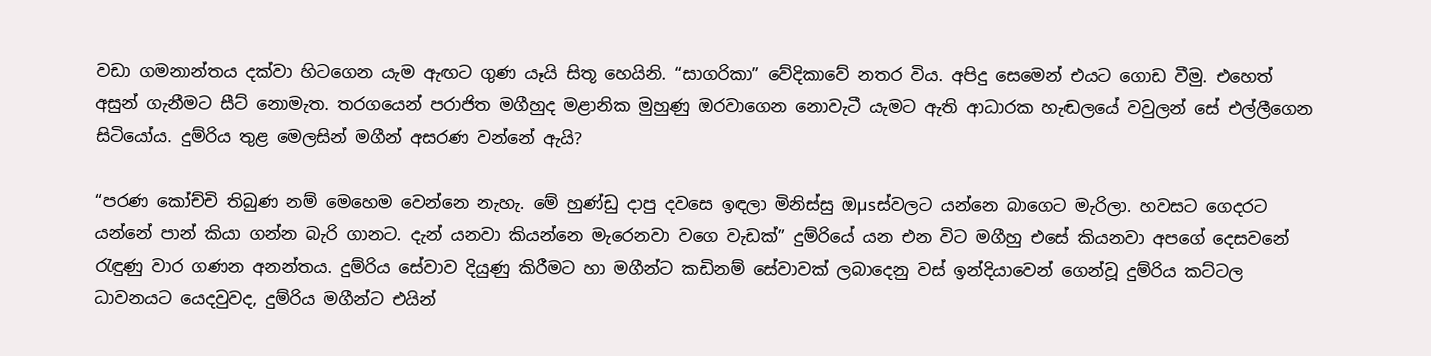වඩා ගමනාන්තය දක්‌වා හිටගෙන යැම ඇඟට ගුණ යෑයි සිතූ හෙයිනි. “සාගරිකා” වේදිකාවේ නතර විය. අපිදු සෙමෙන් එයට ගොඩ වීමු. එහෙත් අසුන් ගැනීමට සීට්‌ නොමැත. තරගයෙන් පරාජිත මගීහුද මළානික මුහුණු ඔරවාගෙන නොවැටී යැමට ඇති ආධාරක හැඬලයේ වවුලන් සේ එල්ලීගෙන සිටියෝය. දුම්රිය තුළ මෙලසින් මගීන් අසරණ වන්නේ ඇයි?

“පරණ කෝච්චි තිබුණ නම් මෙහෙම වෙන්නෙ නැහැ. මේ හුණ්‌ඩු දාපු දවසෙ ඉඳලා මිනිස්‌සු ඔµsස්‌වලට යන්නෙ බාගෙට මැරිලා. හවසට ගෙදරට යන්නේ පාන් කියා ගන්න බැරි ගානට. දැන් යනවා කියන්නෙ මැරෙනවා වගෙ වැඩක්‌” දුම්රියේ යන එන විට මගීහු එසේ කියනවා අපගේ දෙසවනේ රැඳුණු වාර ගණන අනන්තය. දුම්රිය සේවාව දියුණු කිරීමට හා මගීන්ට කඩිනම් සේවාවක්‌ ලබාදෙනු වස්‌ ඉන්දියාවෙන් ගෙන්වූ දුම්රිය කට්‌ටල ධාවනයට යෙදවුවද, දුම්රිය මගීන්ට එයින්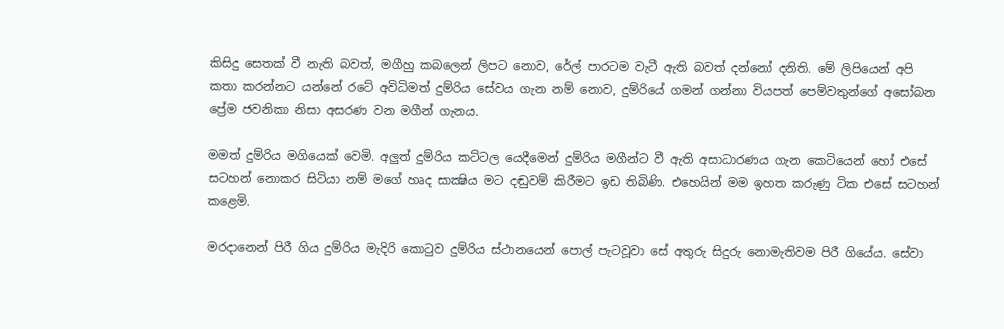කිසිදු සෙතක්‌ වී නැති බවත්, මගීහු කබලෙන් ලිපට නොව, රේල් පාරටම වැටී ඇති බවත් දන්නෝ දනිති. මේ ලිපියෙන් අපි කතා කරන්නට යන්නේ රටේ අවිධිමත් දුම්රිය සේවය ගැන නම් නොව, දුම්රියේ ගමන් ගන්නා වියපත් පෙම්වතුන්ගේ අසෝබන ප්‍රේම ජවනිකා නිසා අසරණ වන මගීන් ගැනය.

මමත් දුම්රිය මගියෙක්‌ වෙමි. අලුත් දුම්රිය කට්‌ටල යෙදීමෙන් දුම්රිය මගීන්ට වී ඇති අසාධාරණය ගැන කෙටියෙන් හෝ එසේ සටහන් නොකර සිටියා නම් මගේ හෘද සාක්‍ෂිය මට දඬුවම් කිරීමට ඉඩ තිබිණි. එහෙයින් මම ඉහත කරුණු ටික එසේ සටහන් කළෙමි.

මරදානෙන් පිරී ගිය දුම්රිය මැදිරි කොටුව දුම්රිය ස්‌ථානයෙන් පොල් පැටවූවා සේ අතුරු සිදුරු නොමැතිවම පිරී ගියේය. සේවා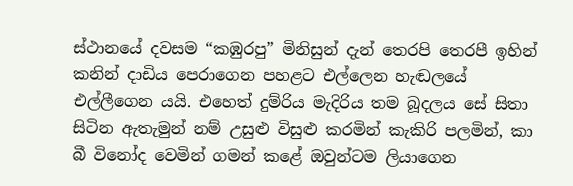ස්‌ථානයේ දවසම “කඹුරපු” මිනිසුන් දැන් තෙරපි තෙරපී ඉහින් කනින් දාඩිය පෙරාගෙන පහළට එල්ලෙන හැඬලයේ එල්ලීගෙන යයි. එහෙත් දුම්රිය මැදිරිය තම බූදලය සේ සිතා සිටින ඇතැමුන් නම් උසුළු විසුළු කරමින් කැකිරි පලමින්, කා බී විනෝද වෙමින් ගමන් කළේ ඔවුන්ටම ලියාගෙන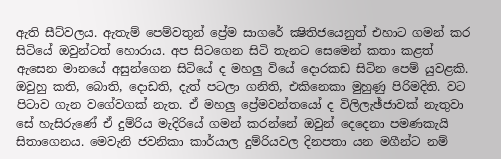ඇති සීට්‌වලය. ඇතැම් පෙම්වතුන් ප්‍රේම සාගරේ ක්‍ෂිතිජයෙනුත් එහාට ගමන් කර සිටියේ ඔවුන්ටත් හොරාය. අප සිටගෙන සිටි තැනට සෙමෙන් කතා කළත් ඇසෙන මානයේ අසුන්ගෙන සිටියේ ද මහලු වියේ දොරකඩ සිටින පෙම් යුවළකි. ඔවුහු කති, බොති, දොඩති, දැත් පටලා ගනිති, එකිනෙකා මුහුණු පිරිමදිති. වට පිටාව ගැන වගේවගක්‌ නැත. ඒ මහලු ප්‍රේමවන්තයෝ ද විලිලැඡ්ජාවක්‌ නැතුවා සේ හැසිරුණේ ඒ දුම්රිය මැදිරියේ ගමන් කරන්නේ ඔවුන් දෙදෙනා පමණකැයි සිතාගෙනය. මෙවැනි ජවනිකා කාර්යාල දුම්රියවල දිනපතා යන මගීන්ට නම්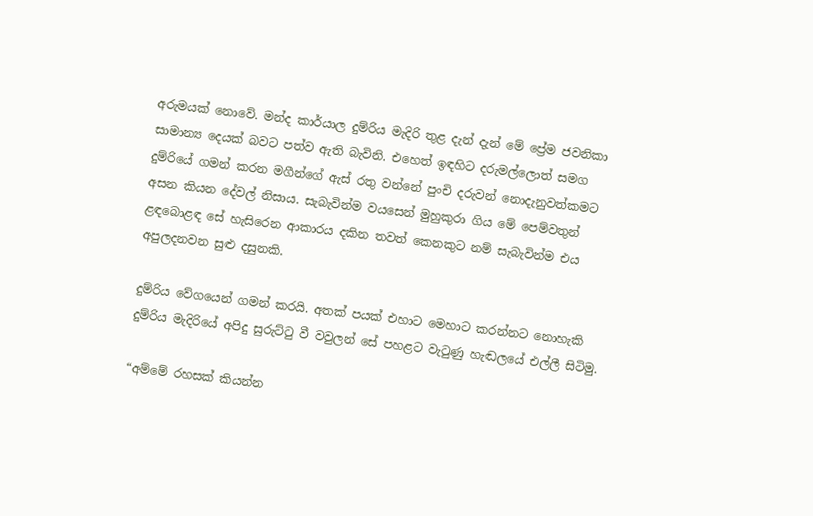අරුමයක්‌ නොවේ. මන්ද කාර්යාල දුම්රිය මැදිරි තුළ දැන් දැන් මේ ප්‍රේම ජවනිකා සාමාන්‍ය දෙයක්‌ බවට පත්ව ඇති බැවිනි. එහෙත් ඉඳහිට දරුමල්ලොත් සමග දුම්රියේ ගමන් කරන මගීන්ගේ ඇස්‌ රතු වන්නේ පුංචි දරුවන් නොදැනුවත්කමට අසන කියන දේවල් නිසාය. සැබැවින්ම වයසෙන් මුහුකුරා ගිය මේ පෙම්වතුන් ළඳබොළඳ සේ හැසිරෙන ආකාරය දකින තවත් කෙනකුට නම් සැබැවින්ම එය අපුලදනවන සුළු දසුනකි.

දුම්රිය වේගයෙන් ගමන් කරයි. අතක්‌ පයක්‌ එහාට මෙහාට කරන්නට නොහැකි දුම්රිය මැදිරියේ අපිදු සුරුට්‌ටු වී වවුලන් සේ පහළට වැටුණු හැඬලයේ එල්ලී සිටිමු.

“අම්මේ රහසක්‌ කියන්න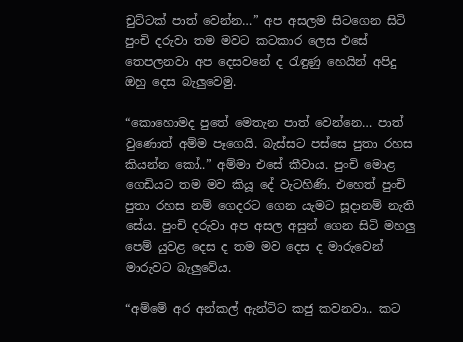චුට්‌ටක්‌ පාත් වෙන්න…” අප අසලම සිටගෙන සිටි පුංචි දරුවා තම මවට කටකාර ලෙස එසේ තෙපලනවා අප දෙසවනේ ද රැඳුණු හෙයින් අපිදු ඔහු දෙස බැලුවෙමු.

“කොහොමද පුතේ මෙතැන පාත් වෙන්නෙ… පාත් වුණොත් අම්ම පෑගෙයි. බැස්‌සට පස්‌සෙ පුතා රහස කියන්න කෝ..” අම්මා එසේ කීවාය. පුංචි මොළ ගෙඩියට තම මව කියූ දේ වැටහිණි. එහෙත් පුංචි පුතා රහස නම් ගෙදරට ගෙන යැමට සූදානම් නැති සේය. පුංචි දරුවා අප අසල අසුන් ගෙන සිටි මහලු පෙම් යුවළ දෙස ද තම මව දෙස ද මාරුවෙන් මාරුවට බැලුවේය.

“අම්මේ අර අන්කල් ඇන්ටිට කජු කවනවා.. කට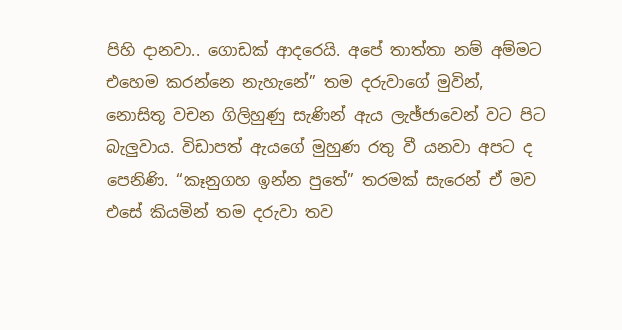පිහි දානවා.. ගොඩක්‌ ආදරෙයි. අපේ තාත්තා නම් අම්මට එහෙම කරන්නෙ නැහැනේ” තම දරුවාගේ මුවින්, නොසිතූ වචන ගිලිහුණු සැණින් ඇය ලැඡ්ජාවෙන් වට පිට බැලුවාය. විඩාපත් ඇයගේ මුහුණ රතු වී යනවා අපට ද පෙනිණි. “කෑනුගහ ඉන්න පුතේ” තරමක්‌ සැරෙන් ඒ මව එසේ කියමින් තම දරුවා තව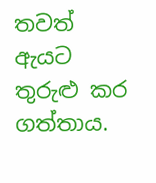තවත් ඇයට තුරුළු කර ගත්තාය.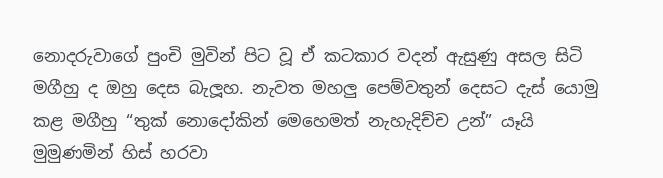නොදරුවාගේ පුංචි මුවින් පිට වූ ඒ කටකාර වදන් ඇසුණු අසල සිටි මගීහු ද ඔහු දෙස බැලූහ. නැවත මහලු පෙම්වතුන් දෙසට දැස්‌ යොමු කළ මගීහු “තුක්‌ නොදෝකින් මෙහෙමත් නැහැදිච්ච උන්” යෑයි මුමුණමින් හිස්‌ හරවා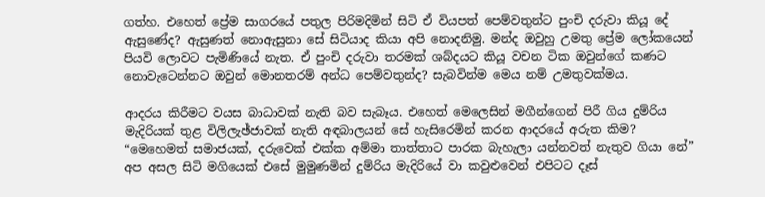ගත්හ. එහෙත් ප්‍රේම සාගරයේ පතුල පිරිමදිමින් සිටි ඒ වියපත් පෙම්වතුන්ට පුංචි දරුවා කියූ දේ ඇසුණේද? ඇසුණත් නොඇසුනා සේ සිටියාද කියා අපි නොදනිමු. මන්ද ඔවුහු උමතු ප්‍රේම ලෝකයෙන් පියවි ලොවට පැමිණියේ නැත. ඒ පුංචි දරුවා තරමක්‌ ශබ්දයට කියූ වචන ටික ඔවුන්ගේ කණට නොවැටෙන්නට ඔවුන් මොනතරම් අන්ධ පෙම්වතුන්ද? සැබවින්ම මෙය නම් උමතුවක්‌මය.

ආදරය කිරීමට වයස බාධාවක්‌ නැති බව සැබෑය. එහෙත් මෙලෙසින් මගීන්ගෙන් පිරී ගිය දුම්රිය මැදිරියක්‌ තුළ විලිලැඡ්ජාවක්‌ නැති අඳබාලයන් සේ හැසිරෙමින් කරන ආදරයේ අරුත කිම? “මෙහෙමත් සමාජයක්‌, දරුවෙක්‌ එක්‌ක අම්මා තාත්තාට පාරක බැහැලා යන්නවත් නැතුව ගියා නේ” අප අසල සිටි මගියෙක්‌ එසේ මුමුණමින් දුම්රිය මැදිරියේ වා කවුළුවෙන් එපිටට දෑස්‌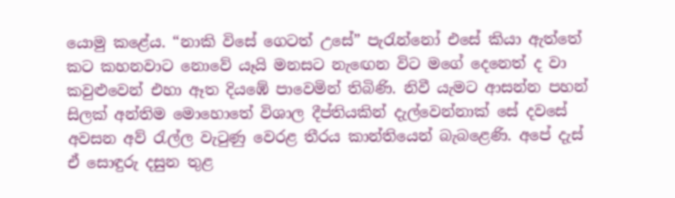යොමු කළේය. “නාකි විසේ ගෙටත් උසේ” පැරැන්නෝ එසේ කියා ඇත්තේ කට කහනවාට නොවේ යෑයි මනසට නැඟෙන විට මගේ දෙනෙත් ද වා කවුළුවෙන් එහා ඈත දියඹේ පාවෙමින් තිබිණි. නිවී යැමට ආසන්න පහන් සිලක්‌ අන්තිම මොහොතේ විශාල දීප්තියකින් දැල්වෙන්නාක්‌ සේ දවසේ අවසන අව් රැල්ල වැටුණු වෙරළ තීරය කාන්තියෙන් බැබළෙණි. අපේ දැස්‌ ඒ සොඳුරු දසුන තුළ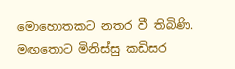මොහොතකට නතර වී තිබිණි. මඟතොට මිනිස්‌සු කඩිසර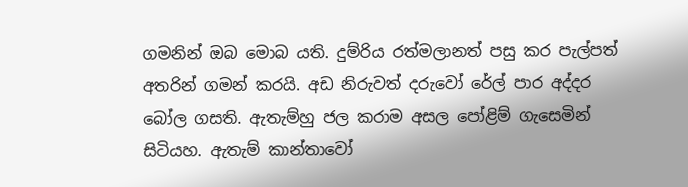ගමනින් ඔබ මොබ යති. දුම්රිය රත්මලානත් පසු කර පැල්පත් අතරින් ගමන් කරයි. අඩ නිරුවත් දරුවෝ රේල් පාර අද්දර බෝල ගසති. ඇතැම්හු ජල කරාම අසල පෝළිම් ගැසෙමින් සිටියහ. ඇතැම් කාන්තාවෝ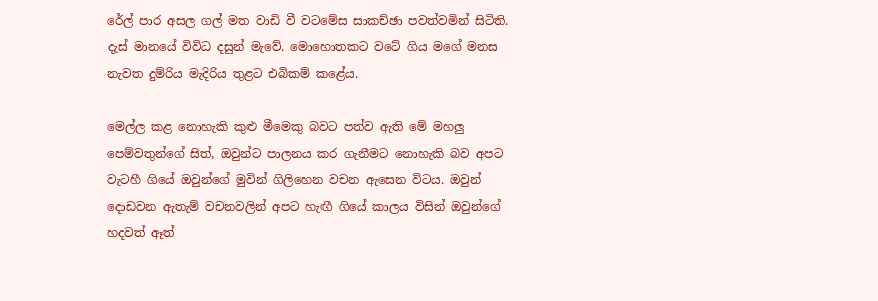රේල් පාර අසල ගල් මත වාඩි වී වටමේස සාකච්ඡා පවත්වමින් සිටිති. දැස්‌ මානයේ විවිධ දසුන් මැවේ. මොහොතකට වටේ ගිය මගේ මනස නැවත දුම්රිය මැදිරිය තුළට එබිකම් කළේය.

මෙල්ල කළ නොහැකි කුළු මීමෙකු බවට පත්ව ඇති මේ මහලු පෙම්වතුන්ගේ සිත්, ඔවුන්ට පාලනය කර ගැනීමට නොහැකි බව අපට වැටහී ගියේ ඔවුන්ගේ මුවින් ගිලිහෙන වචන ඇසෙන විටය. ඔවුන් දොඩවන ඇතැම් වචනවලින් අපට හැඟී ගියේ කාලය විසින් ඔවුන්ගේ හදවත් ඈත්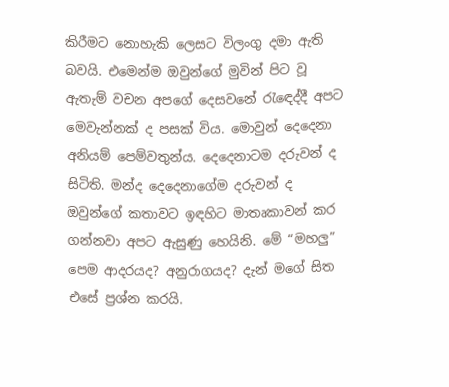කිරීමට නොහැකි ලෙසට විලංගු දමා ඇති බවයි. එමෙන්ම ඔවුන්ගේ මුවින් පිට වූ ඇතැම් වචන අපගේ දෙසවනේ රැඳෙද්දී අපට මෙවැන්නක්‌ ද පසක්‌ විය. මොවුන් දෙදෙනා අනියම් පෙම්වතුන්ය. දෙදෙනාටම දරුවන් ද සිටිති. මන්ද දෙදෙනාගේම දරුවන් ද ඔවුන්ගේ කතාවට ඉඳහිට මාතෘකාවන් කර ගන්නවා අපට ඇසුණු හෙයිනි. මේ “මහලු” පෙම ආදරයද? අනුරාගයද? දැන් මගේ සිත එසේ ප්‍රශ්න කරයි.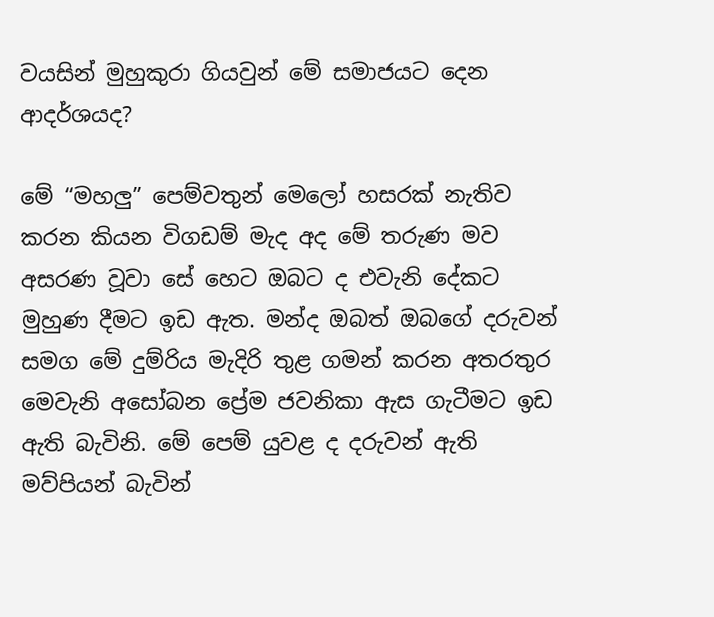වයසින් මුහුකුරා ගියවුන් මේ සමාජයට දෙන ආදර්ශයද?

මේ “මහලු” පෙම්වතුන් මෙලෝ හසරක්‌ නැතිව කරන කියන විගඩම් මැද අද මේ තරුණ මව අසරණ වූවා සේ හෙට ඔබට ද එවැනි දේකට මුහුණ දීමට ඉඩ ඇත. මන්ද ඔබත් ඔබගේ දරුවන් සමග මේ දුම්රිය මැදිරි තුළ ගමන් කරන අතරතුර මෙවැනි අසෝබන ප්‍රේම ජවනිකා ඇස ගැටීමට ඉඩ ඇති බැවිනි. මේ පෙම් යුවළ ද දරුවන් ඇති මව්පියන් බැවින්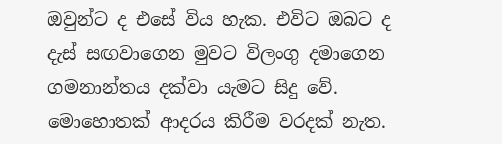ඔවුන්ට ද එසේ විය හැක. එවිට ඔබට ද දැස්‌ සඟවාගෙන මුවට විලංගු දමාගෙන ගමනාන්තය දක්‌වා යැමට සිදු වේ. මොහොතක්‌ ආදරය කිරීම වරදක්‌ නැත.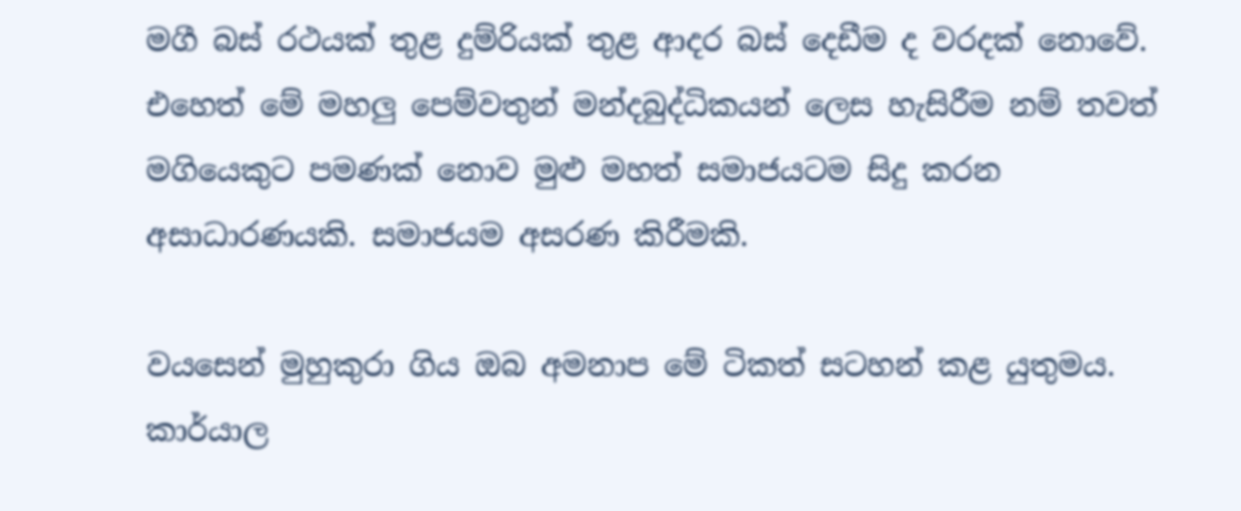මගී බස්‌ රථයක්‌ තුළ දුම්රියක්‌ තුළ ආදර බස්‌ දෙඩීම ද වරදක්‌ නොවේ. එහෙත් මේ මහලු පෙම්වතුන් මන්දබුද්ධිකයන් ලෙස හැසිරීම නම් තවත් මගියෙකුට පමණක්‌ නොව මුළු මහත් සමාජයටම සිදු කරන අසාධාරණයකි. සමාජයම අසරණ කිරීමකි.

වයසෙන් මුහුකුරා ගිය ඔබ අමනාප මේ ටිකත් සටහන් කළ යුතුමය. කාර්යාල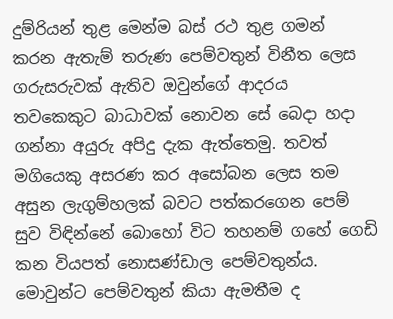දුම්රියන් තුළ මෙන්ම බස්‌ රථ තුළ ගමන් කරන ඇතැම් තරුණ පෙම්වතුන් විනීත ලෙස ගරුසරුවක්‌ ඇතිව ඔවුන්ගේ ආදරය තවකෙකුට බාධාවක්‌ නොවන සේ බෙදා හදා ගන්නා අයුරු අපිදු දැක ඇත්තෙමු. තවත් මගියෙකු අසරණ කර අසෝබන ලෙස තම අසුන ලැගුම්හලක්‌ බවට පත්කරගෙන පෙම් සුව විඳින්නේ බොහෝ විට තහනම් ගහේ ගෙඩි කන වියපත් නොසණ්‌ඩාල පෙම්වතුන්ය. මොවුන්ට පෙම්වතුන් කියා ඇමතීම ද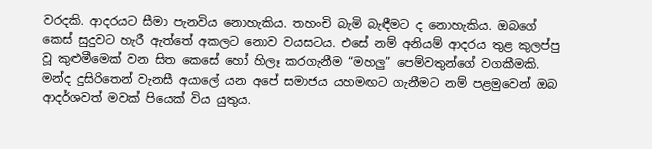වරදකි. ආදරයට සීමා පැනවිය නොහැකිය. තහංචි බැමි බැඳීමට ද නොහැකිය. ඔබගේ කෙස්‌ සුදුවට හැරී ඇත්තේ අකලට නොව වයසටය. එසේ නම් අනියම් ආදරය තුළ කුලප්පු වූ කුළුමීමෙක්‌ වන සිත කෙසේ හෝ හිලෑ කරගැනීම “මහලු” පෙම්වතුන්ගේ වගකීමකි. මන්ද දුසිරිතෙන් වැනසී අයාලේ යන අපේ සමාජය යහමඟට ගැනීමට නම් පළමුවෙන් ඔබ ආදර්ශවත් මවක්‌ පියෙක්‌ විය යුතුය.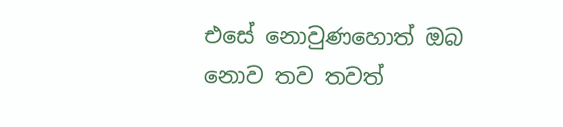එසේ නොවුණහොත් ඔබ නොව තව තවත්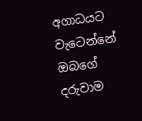අගාධයට වැටෙන්නේ ඔබගේ දරුවාම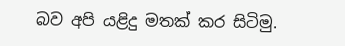බව අපි යළිදු මතක්‌ කර සිටිමු.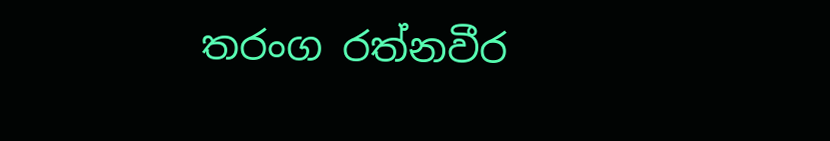තරංග රත්නවීර